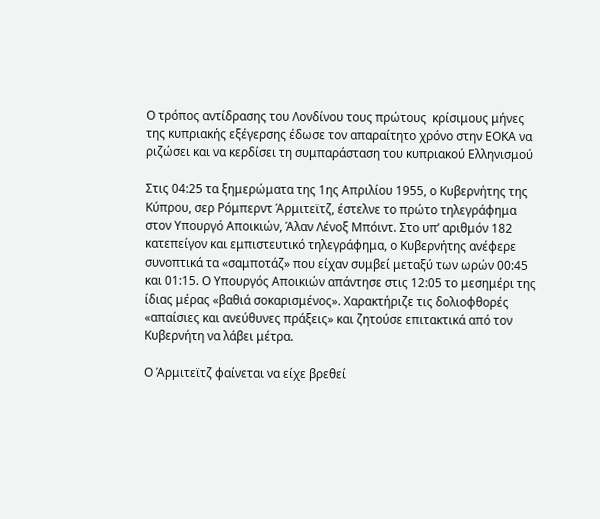Ο τρόπος αντίδρασης του Λονδίνου τους πρώτους  κρίσιμους μήνες της κυπριακής εξέγερσης έδωσε τον απαραίτητο χρόνο στην ΕΟΚΑ να ριζώσει και να κερδίσει τη συμπαράσταση του κυπριακού Ελληνισμού

Στις 04:25 τα ξημερώματα της 1ης Απριλίου 1955, ο Κυβερνήτης της Κύπρου, σερ Ρόμπερντ Άρμιτεϊτζ, έστελνε το πρώτο τηλεγράφημα στον Υπουργό Αποικιών, Άλαν Λένοξ Μπόιντ. Στο υπ’ αριθμόν 182 κατεπείγον και εμπιστευτικό τηλεγράφημα, ο Κυβερνήτης ανέφερε συνοπτικά τα «σαμποτάζ» που είχαν συμβεί μεταξύ των ωρών 00:45 και 01:15. Ο Υπουργός Αποικιών απάντησε στις 12:05 το μεσημέρι της ίδιας μέρας «βαθιά σοκαρισμένος». Χαρακτήριζε τις δολιοφθορές «απαίσιες και ανεύθυνες πράξεις» και ζητούσε επιτακτικά από τον Κυβερνήτη να λάβει μέτρα.

Ο Άρμιτεϊτζ φαίνεται να είχε βρεθεί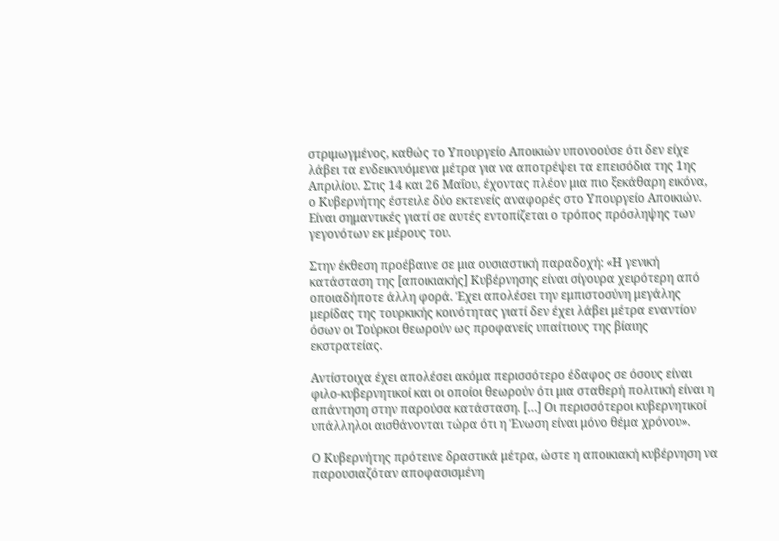στριμωγμένος, καθώς το Υπουργείο Αποικιών υπονοούσε ότι δεν είχε λάβει τα ενδεικνυόμενα μέτρα για να αποτρέψει τα επεισόδια της 1ης Απριλίου. Στις 14 και 26 Μαΐου, έχοντας πλέον μια πιο ξεκάθαρη εικόνα, ο Κυβερνήτης έστειλε δύο εκτενείς αναφορές στο Υπουργείο Αποικιών. Είναι σημαντικές γιατί σε αυτές εντοπίζεται ο τρόπος πρόσληψης των γεγονότων εκ μέρους του.

Στην έκθεση προέβαινε σε μια ουσιαστική παραδοχή: «Η γενική κατάσταση της [αποικιακής] Κυβέρνησης είναι σίγουρα χειρότερη από οποιαδήποτε άλλη φορά. Έχει απολέσει την εμπιστοσύνη μεγάλης μερίδας της τουρκικής κοινότητας γιατί δεν έχει λάβει μέτρα εναντίον όσων οι Τούρκοι θεωρούν ως προφανείς υπαίτιους της βίαιης εκστρατείας.

Αντίστοιχα έχει απολέσει ακόμα περισσότερο έδαφος σε όσους είναι φιλο-κυβερνητικοί και οι οποίοι θεωρούν ότι μια σταθερή πολιτική είναι η απάντηση στην παρούσα κατάσταση. […] Οι περισσότεροι κυβερνητικοί υπάλληλοι αισθάνονται τώρα ότι η Ένωση είναι μόνο θέμα χρόνου».

Ο Κυβερνήτης πρότεινε δραστικά μέτρα, ώστε η αποικιακή κυβέρνηση να παρουσιαζόταν αποφασισμένη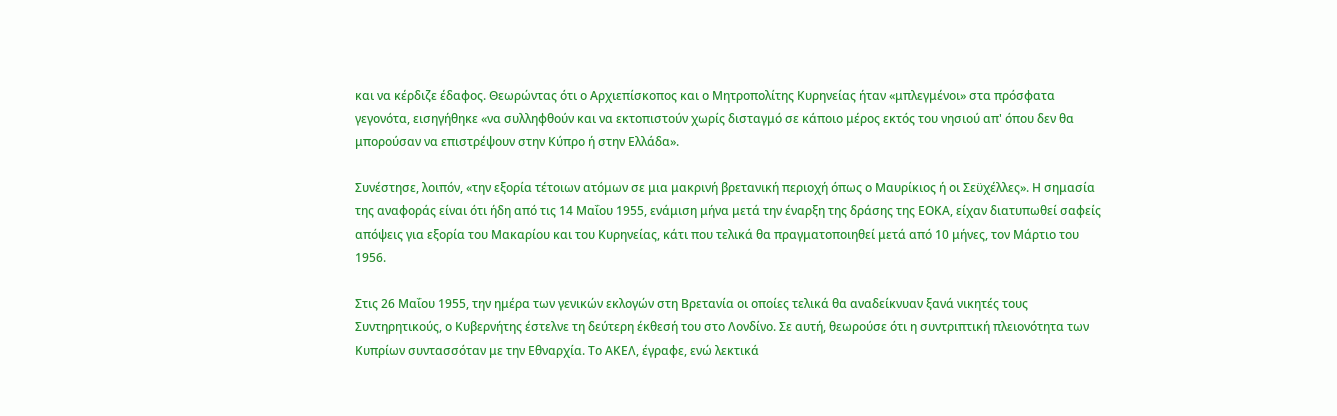και να κέρδιζε έδαφος. Θεωρώντας ότι ο Αρχιεπίσκοπος και ο Μητροπολίτης Κυρηνείας ήταν «μπλεγμένοι» στα πρόσφατα γεγονότα, εισηγήθηκε «να συλληφθούν και να εκτοπιστούν χωρίς δισταγμό σε κάποιο μέρος εκτός του νησιού απ' όπου δεν θα μπορούσαν να επιστρέψουν στην Κύπρο ή στην Ελλάδα».

Συνέστησε, λοιπόν, «την εξορία τέτοιων ατόμων σε μια μακρινή βρετανική περιοχή όπως ο Μαυρίκιος ή οι Σεϋχέλλες». Η σημασία της αναφοράς είναι ότι ήδη από τις 14 Μαΐου 1955, ενάμιση μήνα μετά την έναρξη της δράσης της ΕΟΚΑ, είχαν διατυπωθεί σαφείς απόψεις για εξορία του Μακαρίου και του Κυρηνείας, κάτι που τελικά θα πραγματοποιηθεί μετά από 10 μήνες, τον Μάρτιο του 1956.

Στις 26 Μαΐου 1955, την ημέρα των γενικών εκλογών στη Βρετανία οι οποίες τελικά θα αναδείκνυαν ξανά νικητές τους Συντηρητικούς, ο Κυβερνήτης έστελνε τη δεύτερη έκθεσή του στο Λονδίνο. Σε αυτή, θεωρούσε ότι η συντριπτική πλειονότητα των Κυπρίων συντασσόταν με την Εθναρχία. Το ΑΚΕΛ, έγραφε, ενώ λεκτικά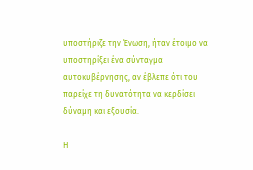υποστήριζε την Ένωση, ήταν έτοιμο να υποστηρίξει ένα σύνταγμα αυτοκυβέρνησης, αν έβλεπε ότι του παρείχε τη δυνατότητα να κερδίσει δύναμη και εξουσία.

Η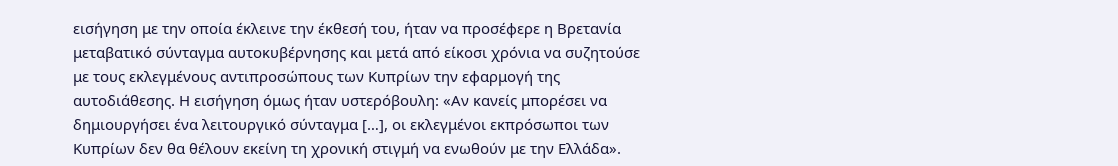εισήγηση με την οποία έκλεινε την έκθεσή του, ήταν να προσέφερε η Βρετανία μεταβατικό σύνταγμα αυτοκυβέρνησης και μετά από είκοσι χρόνια να συζητούσε με τους εκλεγμένους αντιπροσώπους των Κυπρίων την εφαρμογή της αυτοδιάθεσης. Η εισήγηση όμως ήταν υστερόβουλη: «Αν κανείς μπορέσει να δημιουργήσει ένα λειτουργικό σύνταγμα […], οι εκλεγμένοι εκπρόσωποι των Κυπρίων δεν θα θέλουν εκείνη τη χρονική στιγμή να ενωθούν με την Ελλάδα».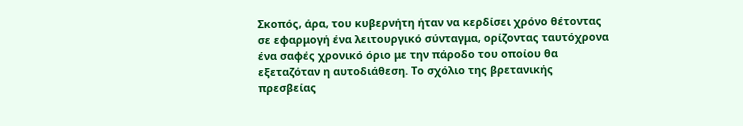Σκοπός, άρα, του κυβερνήτη ήταν να κερδίσει χρόνο θέτοντας σε εφαρμογή ένα λειτουργικό σύνταγμα, ορίζοντας ταυτόχρονα ένα σαφές χρονικό όριο με την πάροδο του οποίου θα εξεταζόταν η αυτοδιάθεση. Το σχόλιο της βρετανικής πρεσβείας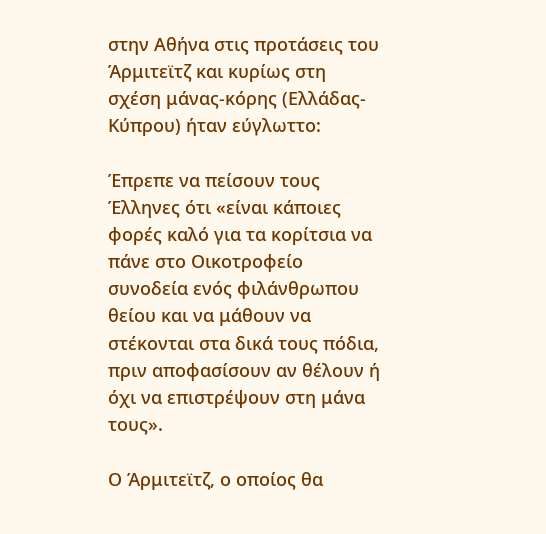στην Αθήνα στις προτάσεις του Άρμιτεϊτζ και κυρίως στη σχέση μάνας-κόρης (Ελλάδας-Κύπρου) ήταν εύγλωττο:

Έπρεπε να πείσουν τους Έλληνες ότι «είναι κάποιες φορές καλό για τα κορίτσια να πάνε στο Οικοτροφείο συνοδεία ενός φιλάνθρωπου θείου και να μάθουν να στέκονται στα δικά τους πόδια, πριν αποφασίσουν αν θέλουν ή όχι να επιστρέψουν στη μάνα τους».

Ο Άρμιτεϊτζ, ο οποίος θα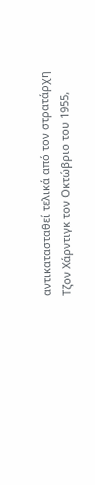αντικατασταθεί τελικά από τον στρατάρχη Τζον Χάρντιγκ τον Οκτώβριο του 1955,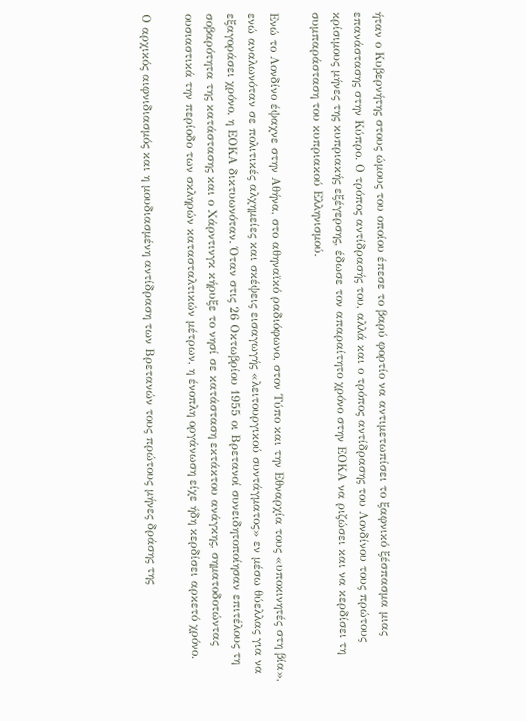ήταν ο Κυβερνήτης στους ώμους του οποίου έπεσε το βαρύ φορτίο να αντιμετωπίσει το ξαφνικό ξέσπασμα μιας επανάστασης στην Κύπρο. Ο τρόπος αντίδρασής του, αλλά και ο τρόπος αντίδρασης του Λονδίνου τους πρώτους κρίσιμους μήνες της κυπριακής εξέγερσης, έδωσε τον απαραίτητο χρόνο στην ΕΟΚΑ να ριζώσει και να κερδίσει τη συμπαράσταση του κυπριακού Ελληνισμού.

Ενώ το Λονδίνο έψαχνε στην Αθήνα, στο αθηναϊκό ραδιόφωνο, στον Τύπο και την Εθναρχία τους «υποκινητές στη βία», ενώ αναλωνόταν σε πολιτικές αλχημείες και σκέψεις εισαγωγής «λειτουργικού συντάγματος» εν μέσω θύελλας για να εξαγοράσει χρόνο, η ΕΟΚΑ δικτυωνόταν. Όταν στις 26 Οκτωβρίου 1955 οι Βρετανοί συνειδητοποίησαν επιτέλους τη σοβαρότητα της κατάστασης και ο Χάρντινγκ κήρυξε το νησί σε κατάσταση εκτάκτου ανάγκης, σηματοδοτώντας ουσιαστικά την περίοδο των σκληρών κατασταλτικών μέτρων, η ένοπλη οργάνωση είχε ήδη κερδίσει αρκετό χρόνο.

Ο αρχικός αιφνιδιασμός και η μουδιασμένη αντίδραση των Βρετανών τους πρώτους μήνες δράσης της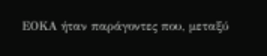ΕΟΚΑ ήταν παράγοντες που, μεταξύ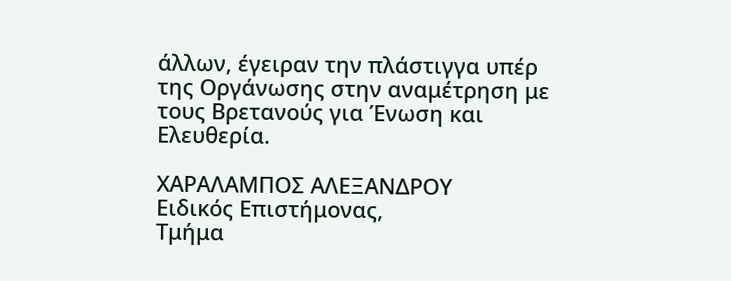άλλων, έγειραν την πλάστιγγα υπέρ της Οργάνωσης στην αναμέτρηση με τους Βρετανούς για Ένωση και Ελευθερία.

ΧΑΡΑΛΑΜΠΟΣ ΑΛΕΞΑΝΔΡΟΥ
Ειδικός Επιστήμονας,
Τμήμα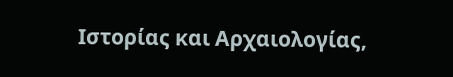Ιστορίας και Αρχαιολογίας,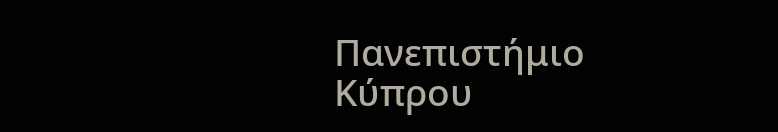Πανεπιστήμιο Κύπρου